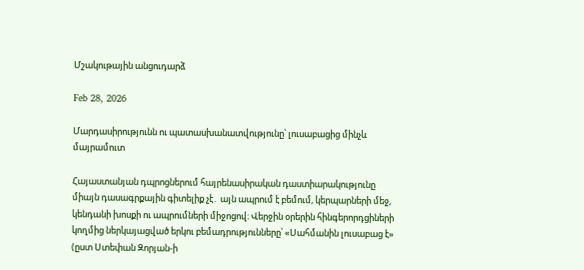Մշակութային անցուդարձ

Feb 28, 2026

Մարդասիրությունն ու պատասխանատվությունը՝ լուսաբացից մինչև մայրամուտ

Հայաստանյան դպրոցներում հայրենասիրական դաստիարակությունը միայն դասագրքային գիտելիք չէ․ այն ապրում է բեմում, կերպարների մեջ, կենդանի խոսքի ու ապրումների միջոցով։ Վերջին օրերին հինգերորդցիների կողմից ներկայացված երկու բեմադրությունները՝ «Սահմանին լուսաբաց է» (ըստ Ստեփան Զորյան-ի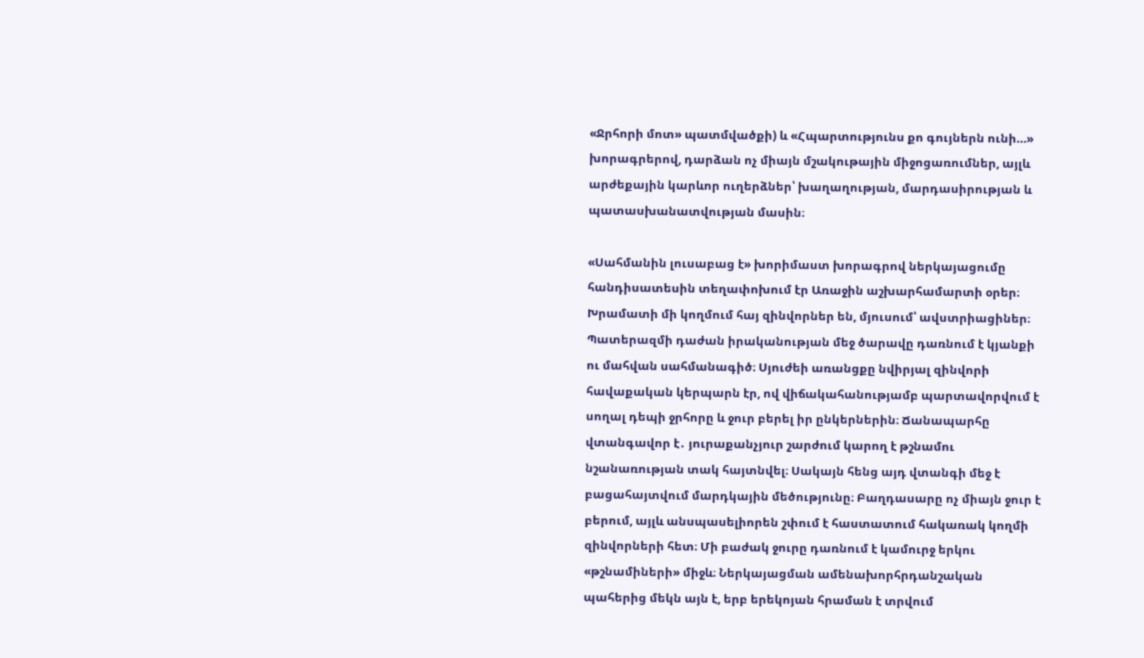«Ջրհորի մոտ» պատմվածքի) և «Հպարտությունս քո գույներն ունի…» խորագրերով, դարձան ոչ միայն մշակութային միջոցառումներ, այլև արժեքային կարևոր ուղերձներ՝ խաղաղության, մարդասիրության և պատասխանատվության մասին։

«Սահմանին լուսաբաց է» խորիմաստ խորագրով ներկայացումը հանդիսատեսին տեղափոխում էր Առաջին աշխարհամարտի օրեր։ Խրամատի մի կողմում հայ զինվորներ են, մյուսում՝ ավստրիացիներ։ Պատերազմի դաժան իրականության մեջ ծարավը դառնում է կյանքի ու մահվան սահմանագիծ։ Սյուժեի առանցքը նվիրյալ զինվորի հավաքական կերպարն էր, ով վիճակահանությամբ պարտավորվում է սողալ դեպի ջրհորը և ջուր բերել իր ընկերներին։ Ճանապարհը վտանգավոր է․ յուրաքանչյուր շարժում կարող է թշնամու նշանառության տակ հայտնվել։ Սակայն հենց այդ վտանգի մեջ է բացահայտվում մարդկային մեծությունը։ Բաղդասարը ոչ միայն ջուր է բերում, այլև անսպասելիորեն շփում է հաստատում հակառակ կողմի զինվորների հետ։ Մի բաժակ ջուրը դառնում է կամուրջ երկու «թշնամիների» միջև։ Ներկայացման ամենախորհրդանշական պահերից մեկն այն է, երբ երեկոյան հրաման է տրվում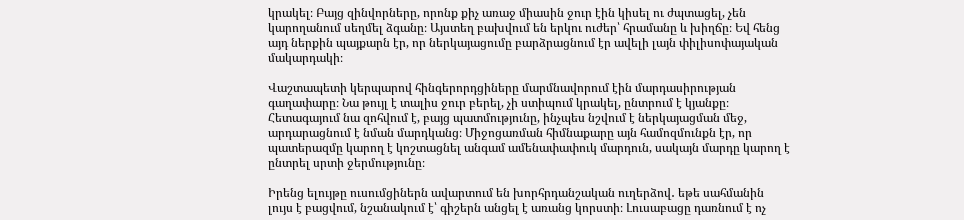կրակել։ Բայց զինվորները, որոնք քիչ առաջ միասին ջուր էին կիսել ու ժպտացել, չեն կարողանում սեղմել ձգանը։ Այստեղ բախվում են երկու ուժեր՝ հրամանը և խիղճը։ Եվ հենց այդ ներքին պայքարն էր, որ ներկայացումը բարձրացնում էր ավելի լայն փիլիսոփայական մակարդակի։

Վաշտապետի կերպարով հինգերորդցիները մարմնավորում էին մարդասիրության գաղափարը։ Նա թույլ է տալիս ջուր բերել, չի ստիպում կրակել, ընտրում է կյանքը։ Հետագայում նա զոհվում է, բայց պատմությունը, ինչպես նշվում է ներկայացման մեջ, արդարացնում է նման մարդկանց։ Միջոցառման հիմնաքարը այն համոզմունքն էր, որ պատերազմը կարող է կոշտացնել անգամ ամենափափուկ մարդուն, սակայն մարդը կարող է ընտրել սրտի ջերմությունը։

Իրենց ելույթը ուսումցիներն ավարտում են խորհրդանշական ուղերձով․ եթե սահմանին լույս է բացվում, նշանակում է՝ գիշերն անցել է առանց կորստի։ Լուսաբացը դառնում է ոչ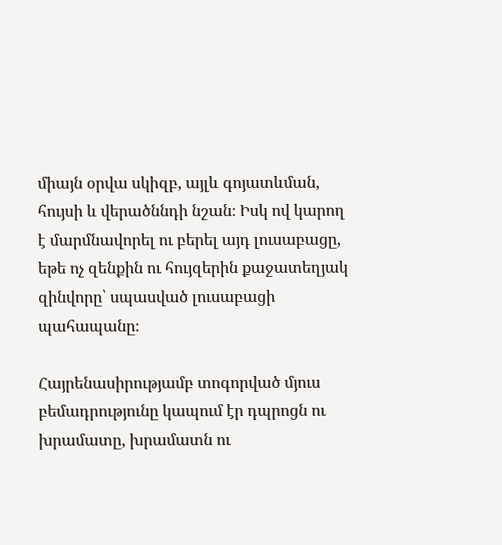միայն օրվա սկիզբ, այլև գոյատևման, հույսի և վերածննդի նշան։ Իսկ ով կարող է մարմնավորել ու բերել այդ լուսաբացը, եթե ոչ զենքին ու հույզերին քաջատեղյակ զինվորը՝ սպասված լուսաբացի պահապանը։

Հայրենասիրությամբ տոգորված մյուս բեմադրությունը կապում էր դպրոցն ու խրամատը, խրամատն ու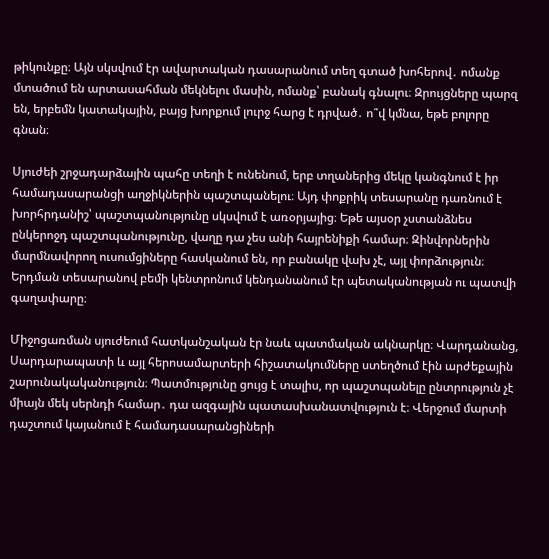թիկունքը։ Այն սկսվում էր ավարտական դասարանում տեղ գտած խոհերով․ ոմանք մտածում են արտասահման մեկնելու մասին, ոմանք՝ բանակ գնալու։ Զրույցները պարզ են, երբեմն կատակային, բայց խորքում լուրջ հարց է դրված․ ո՞վ կմնա, եթե բոլորը գնան։

Սյուժեի շրջադարձային պահը տեղի է ունենում, երբ տղաներից մեկը կանգնում է իր համադասարանցի աղջիկներին պաշտպանելու։ Այդ փոքրիկ տեսարանը դառնում է խորհրդանիշ՝ պաշտպանությունը սկսվում է առօրյայից։ Եթե այսօր չստանձնես ընկերոջդ պաշտպանությունը, վաղը դա չես անի հայրենիքի համար։ Զինվորներին մարմնավորող ուսումցիները հասկանում են, որ բանակը վախ չէ, այլ փորձություն։ Երդման տեսարանով բեմի կենտրոնում կենդանանում էր պետականության ու պատվի գաղափարը։

Միջոցառման սյուժեում հատկանշական էր նաև պատմական ակնարկը։ Վարդանանց, Սարդարապատի և այլ հերոսամարտերի հիշատակումները ստեղծում էին արժեքային շարունակականություն։ Պատմությունը ցույց է տալիս, որ պաշտպանելը ընտրություն չէ միայն մեկ սերնդի համար․ դա ազգային պատասխանատվություն է։ Վերջում մարտի դաշտում կայանում է համադասարանցիների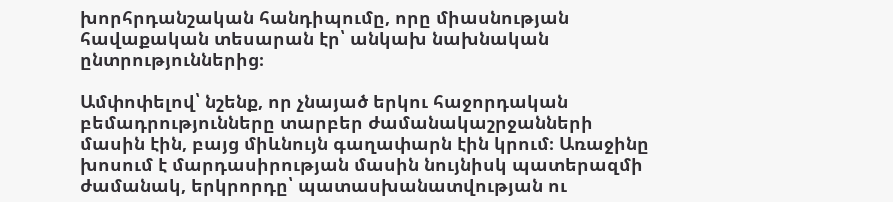խորհրդանշական հանդիպումը, որը միասնության հավաքական տեսարան էր՝ անկախ նախնական ընտրություններից։

Ամփոփելով՝ նշենք, որ չնայած երկու հաջորդական բեմադրությունները տարբեր ժամանակաշրջանների մասին էին, բայց միևնույն գաղափարն էին կրում։ Առաջինը խոսում է մարդասիրության մասին նույնիսկ պատերազմի ժամանակ, երկրորդը՝ պատասխանատվության ու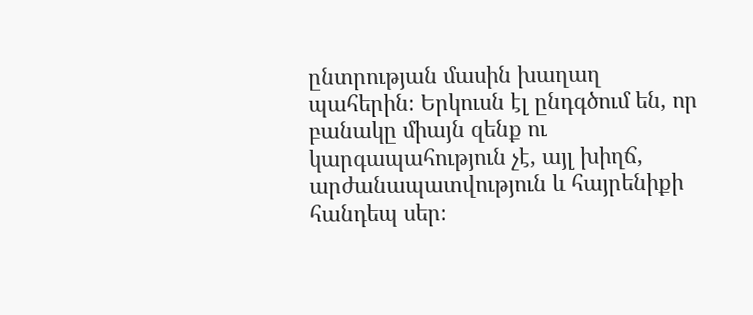ընտրության մասին խաղաղ պահերին։ Երկուսն էլ ընդգծում են, որ բանակը միայն զենք ու կարգապահություն չէ, այլ խիղճ, արժանապատվություն և հայրենիքի հանդեպ սեր։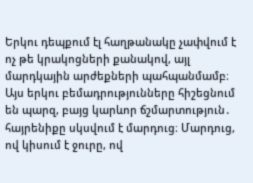Երկու դեպքում էլ հաղթանակը չափվում է ոչ թե կրակոցների քանակով, այլ մարդկային արժեքների պահպանմամբ։ Այս երկու բեմադրությունները հիշեցնում են պարզ, բայց կարևոր ճշմարտություն․ հայրենիքը սկսվում է մարդուց։ Մարդուց, ով կիսում է ջուրը, ով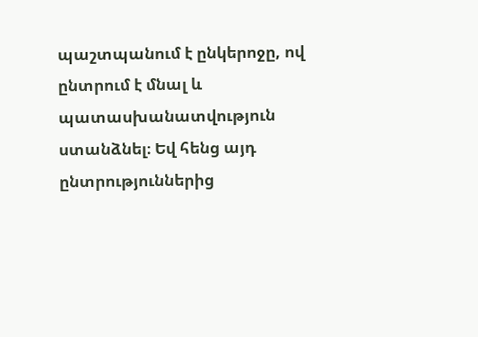պաշտպանում է ընկերոջը, ով ընտրում է մնալ և պատասխանատվություն ստանձնել։ Եվ հենց այդ ընտրություններից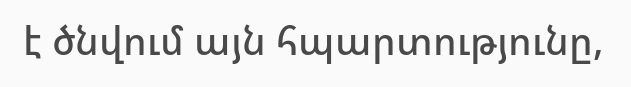է ծնվում այն հպարտությունը,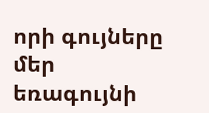որի գույները մեր եռագույնի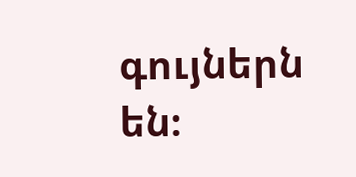գույներն են։